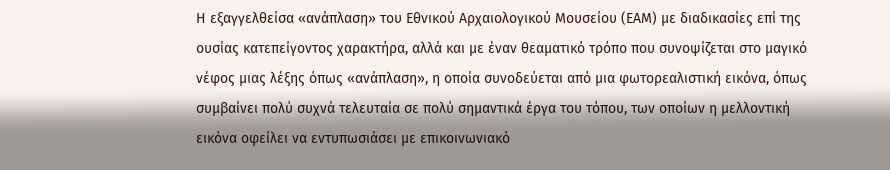Η εξαγγελθείσα «ανάπλαση» του Εθνικού Αρχαιολογικού Μουσείου (ΕΑΜ) με διαδικασίες επί της ουσίας κατεπείγοντος χαρακτήρα, αλλά και με έναν θεαματικό τρόπο που συνοψίζεται στο μαγικό νέφος μιας λέξης όπως «ανάπλαση», η οποία συνοδεύεται από μια φωτορεαλιστική εικόνα, όπως συμβαίνει πολύ συχνά τελευταία σε πολύ σημαντικά έργα του τόπου, των οποίων η μελλοντική εικόνα οφείλει να εντυπωσιάσει με επικοινωνιακό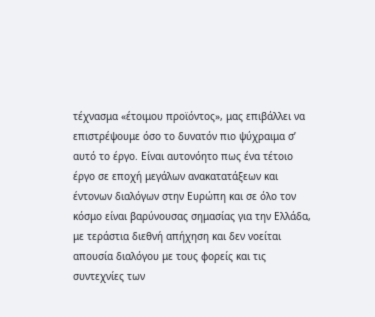τέχνασμα «έτοιμου προϊόντος», μας επιβάλλει να επιστρέψουμε όσο το δυνατόν πιο ψύχραιμα σ’ αυτό το έργο. Είναι αυτονόητο πως ένα τέτοιο έργο σε εποχή μεγάλων ανακατατάξεων και έντονων διαλόγων στην Ευρώπη και σε όλο τον κόσμο είναι βαρύνουσας σημασίας για την Ελλάδα, με τεράστια διεθνή απήχηση και δεν νοείται απουσία διαλόγου με τους φορείς και τις συντεχνίες των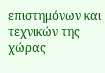επιστημόνων και τεχνικών της χώρας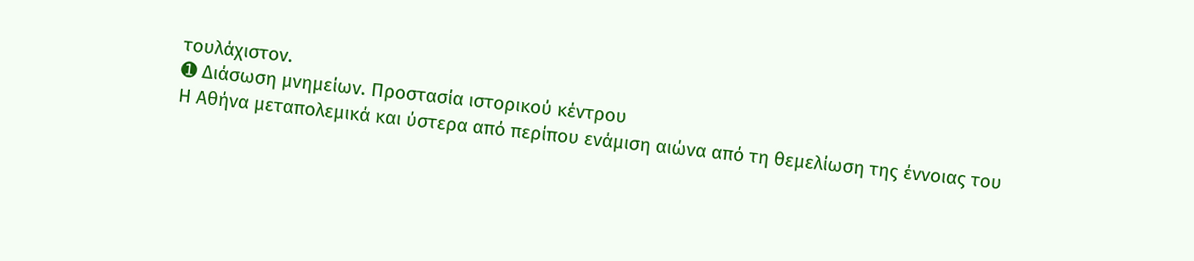τουλάχιστον.
➊ Διάσωση μνημείων. Προστασία ιστορικού κέντρου
Η Αθήνα μεταπολεμικά και ύστερα από περίπου ενάμιση αιώνα από τη θεμελίωση της έννοιας του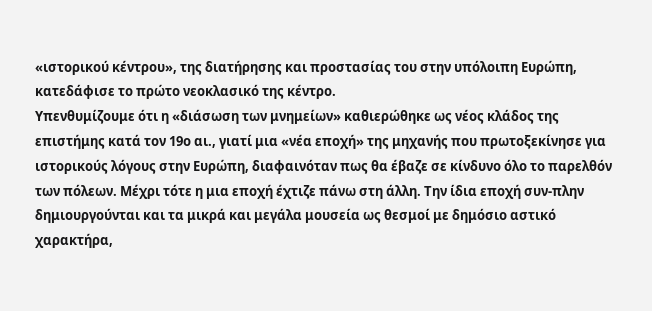«ιστορικού κέντρου», της διατήρησης και προστασίας του στην υπόλοιπη Ευρώπη, κατεδάφισε το πρώτο νεοκλασικό της κέντρο.
Υπενθυμίζουμε ότι η «διάσωση των μνημείων» καθιερώθηκε ως νέος κλάδος της επιστήμης κατά τον 19ο αι., γιατί μια «νέα εποχή» της μηχανής που πρωτοξεκίνησε για ιστορικούς λόγους στην Ευρώπη, διαφαινόταν πως θα έβαζε σε κίνδυνο όλο το παρελθόν των πόλεων. Μέχρι τότε η μια εποχή έχτιζε πάνω στη άλλη. Την ίδια εποχή συν-πλην δημιουργούνται και τα μικρά και μεγάλα μουσεία ως θεσμοί με δημόσιο αστικό χαρακτήρα,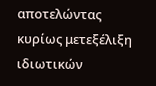αποτελώντας κυρίως μετεξέλιξη ιδιωτικών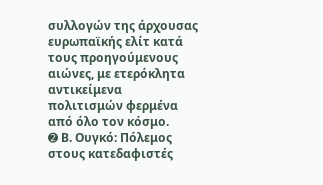συλλογών της άρχουσας ευρωπαϊκής ελίτ κατά τους προηγούμενους αιώνες, με ετερόκλητα αντικείμενα πολιτισμών φερμένα από όλο τον κόσμο.
➋ Β. Ουγκό: Πόλεμος στους κατεδαφιστές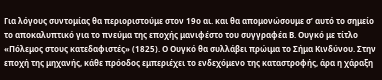Για λόγους συντομίας θα περιοριστούμε στον 19ο αι. και θα απομονώσουμε σ’ αυτό το σημείο το αποκαλυπτικό για το πνεύμα της εποχής μανιφέστο του συγγραφέα Β. Ουγκό με τίτλο «Πόλεμος στους κατεδαφιστές» (1825). Ο Ουγκό θα συλλάβει πρώιμα το Σήμα Κινδύνου. Στην εποχή της μηχανής, κάθε πρόοδος εμπεριέχει το ενδεχόμενο της καταστροφής, άρα η χάραξη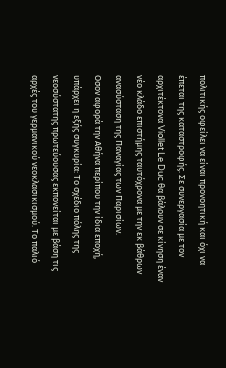πολιτικής οφείλει να είναι προνοητική και όχι να έπεται της καταστροφής. Σε συνεργασία με τον αρχιτέκτονα Viollet Le Duc θα βάλουν σε κίνηση έναν νέο κλάδο επιστήμης ταυτόχρονα με την εκ βάθρων ανασύσταση της Παναγίας των Παρισίων.
Οσον αφορά την Αθήνα περίπου την ίδια εποχή, υπάρχει η εξής συγκυρία: Το σχέδιο πόλης της νεοσύστατης πρωτεύουσας εκπονείται με βάση τις αρχές του γερμανικού νεοκλασικισμού. Το παλιό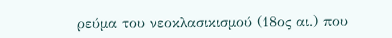ρεύμα του νεοκλασικισμού (18ος αι.) που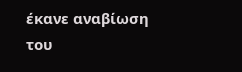έκανε αναβίωση του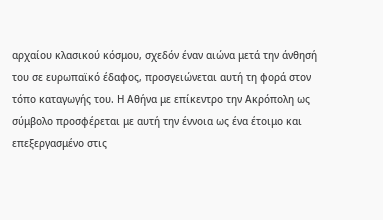αρχαίου κλασικού κόσμου, σχεδόν έναν αιώνα μετά την άνθησή του σε ευρωπαϊκό έδαφος, προσγειώνεται αυτή τη φορά στον τόπο καταγωγής του. Η Αθήνα με επίκεντρο την Ακρόπολη ως σύμβολο προσφέρεται με αυτή την έννοια ως ένα έτοιμο και επεξεργασμένο στις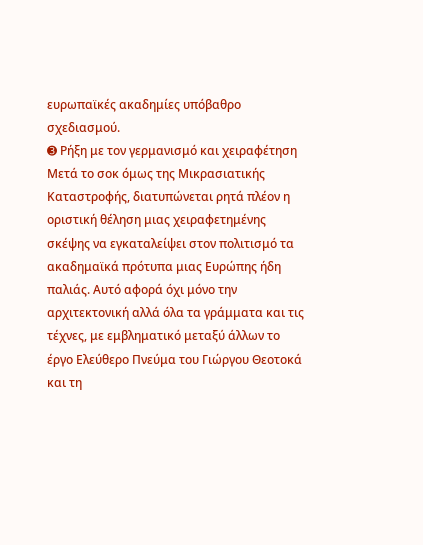ευρωπαϊκές ακαδημίες υπόβαθρο σχεδιασμού.
➌ Ρήξη με τον γερμανισμό και χειραφέτηση
Μετά το σοκ όμως της Μικρασιατικής Καταστροφής, διατυπώνεται ρητά πλέον η οριστική θέληση μιας χειραφετημένης σκέψης να εγκαταλείψει στον πολιτισμό τα ακαδημαϊκά πρότυπα μιας Ευρώπης ήδη παλιάς. Αυτό αφορά όχι μόνο την αρχιτεκτονική αλλά όλα τα γράμματα και τις τέχνες, με εμβληματικό μεταξύ άλλων το έργο Ελεύθερο Πνεύμα του Γιώργου Θεοτοκά και τη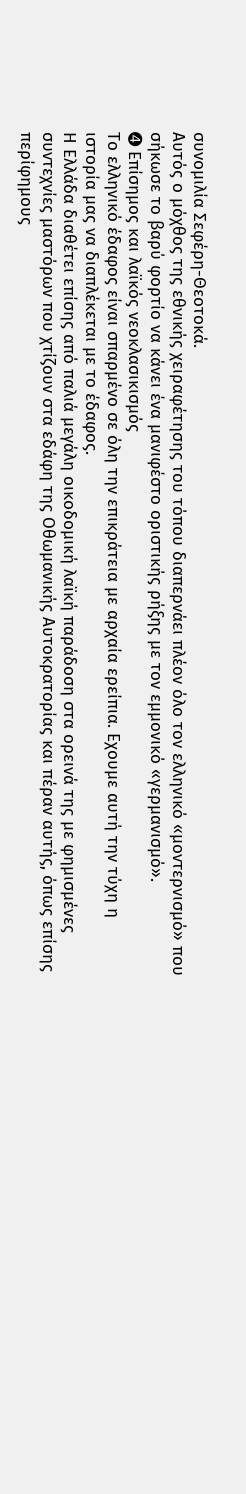συνομιλία Σεφέρη-Θεοτοκά.
Αυτός ο μόχθος της εθνικής χειραφέτησης του τόπου διαπερνάει πλέον όλο τον ελληνικό «μοντερνισμό» που σήκωσε το βαρύ φορτίο να κάνει ένα μανιφέστο οριστικής ρήξης με τον εμμονικό «γερμανισμό».
➍ Επίσημος και λαϊκός νεοκλασικισμός
Το ελληνικό έδαφος είναι σπαρμένο σε όλη την επικράτεια με αρχαία ερείπια. Εχουμε αυτή την τύχη η ιστορία μας να διαπλέκεται με το έδαφος.
Η Ελλάδα διαθέτει επίσης από παλιά μεγάλη οικοδομική λαϊκή παράδοση στα ορεινά της με φημισμένες συντεχνίες μαστόρων που χτίζουν στα εδάφη της Οθωμανικής Αυτοκρατορίας και πέραν αυτής, όπως επίσης περίφημους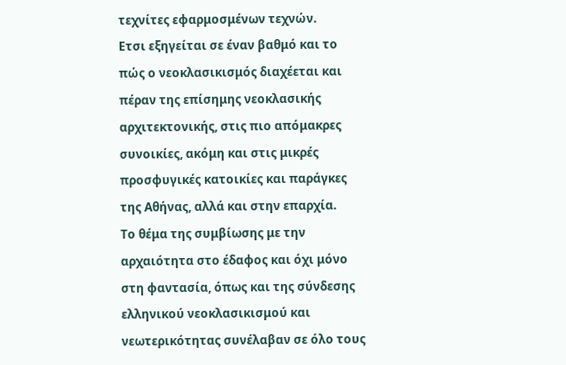τεχνίτες εφαρμοσμένων τεχνών.
Ετσι εξηγείται σε έναν βαθμό και το πώς ο νεοκλασικισμός διαχέεται και πέραν της επίσημης νεοκλασικής αρχιτεκτονικής, στις πιο απόμακρες συνοικίες, ακόμη και στις μικρές προσφυγικές κατοικίες και παράγκες της Αθήνας, αλλά και στην επαρχία.
Το θέμα της συμβίωσης με την αρχαιότητα στο έδαφος και όχι μόνο στη φαντασία, όπως και της σύνδεσης ελληνικού νεοκλασικισμού και νεωτερικότητας συνέλαβαν σε όλο τους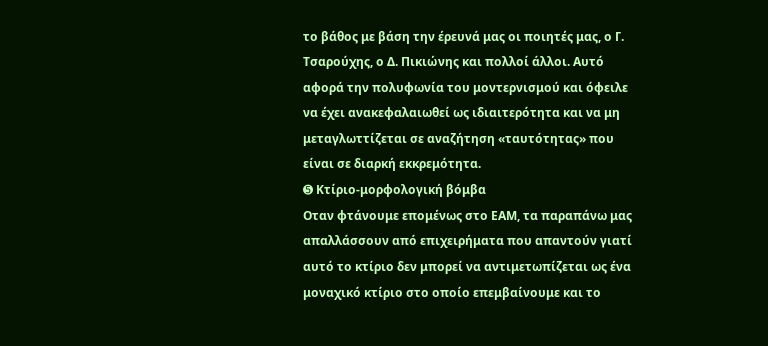το βάθος με βάση την έρευνά μας οι ποιητές μας, ο Γ. Τσαρούχης, ο Δ. Πικιώνης και πολλοί άλλοι. Αυτό αφορά την πολυφωνία του μοντερνισμού και όφειλε να έχει ανακεφαλαιωθεί ως ιδιαιτερότητα και να μη μεταγλωττίζεται σε αναζήτηση «ταυτότητας» που είναι σε διαρκή εκκρεμότητα.
➎ Κτίριο-μορφολογική βόμβα
Οταν φτάνουμε επομένως στο ΕΑΜ, τα παραπάνω μας απαλλάσσουν από επιχειρήματα που απαντούν γιατί αυτό το κτίριο δεν μπορεί να αντιμετωπίζεται ως ένα μοναχικό κτίριο στο οποίο επεμβαίνουμε και το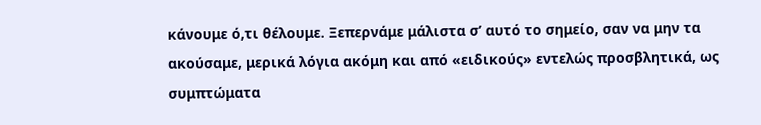κάνουμε ό,τι θέλουμε. Ξεπερνάμε μάλιστα σ’ αυτό το σημείο, σαν να μην τα ακούσαμε, μερικά λόγια ακόμη και από «ειδικούς» εντελώς προσβλητικά, ως συμπτώματα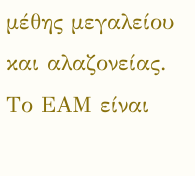μέθης μεγαλείου και αλαζονείας. Το ΕΑΜ είναι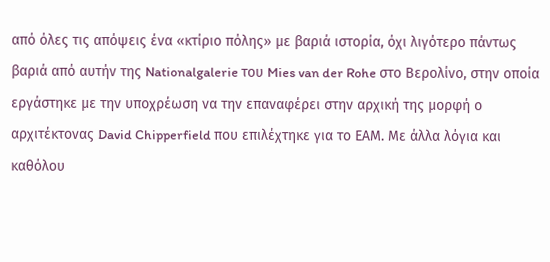από όλες τις απόψεις ένα «κτίριο πόλης» με βαριά ιστορία, όχι λιγότερο πάντως βαριά από αυτήν της Nationalgalerie του Mies van der Rohe στο Βερολίνο, στην οποία εργάστηκε με την υποχρέωση να την επαναφέρει στην αρχική της μορφή ο αρχιτέκτονας David Chipperfield που επιλέχτηκε για το ΕΑΜ. Με άλλα λόγια και καθόλου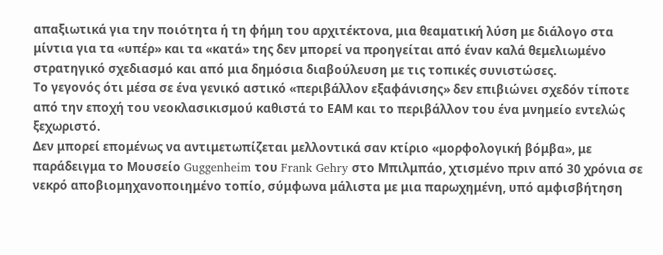απαξιωτικά για την ποιότητα ή τη φήμη του αρχιτέκτονα, μια θεαματική λύση με διάλογο στα μίντια για τα «υπέρ» και τα «κατά» της δεν μπορεί να προηγείται από έναν καλά θεμελιωμένο στρατηγικό σχεδιασμό και από μια δημόσια διαβούλευση με τις τοπικές συνιστώσες.
Το γεγονός ότι μέσα σε ένα γενικό αστικό «περιβάλλον εξαφάνισης» δεν επιβιώνει σχεδόν τίποτε από την εποχή του νεοκλασικισμού καθιστά το ΕΑΜ και το περιβάλλον του ένα μνημείο εντελώς ξεχωριστό.
Δεν μπορεί επομένως να αντιμετωπίζεται μελλοντικά σαν κτίριο «μορφολογική βόμβα», με παράδειγμα το Μουσείο Guggenheim του Frank Gehry στο Μπιλμπάο, χτισμένο πριν από 30 χρόνια σε νεκρό αποβιομηχανοποιημένο τοπίο, σύμφωνα μάλιστα με μια παρωχημένη, υπό αμφισβήτηση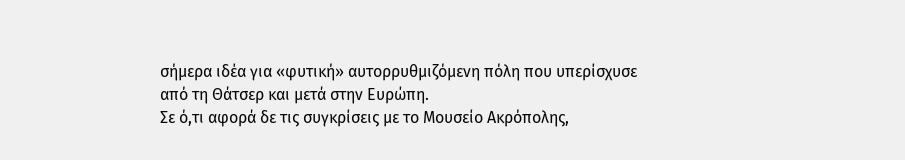σήμερα ιδέα για «φυτική» αυτορρυθμιζόμενη πόλη που υπερίσχυσε από τη Θάτσερ και μετά στην Ευρώπη.
Σε ό,τι αφορά δε τις συγκρίσεις με το Μουσείο Ακρόπολης,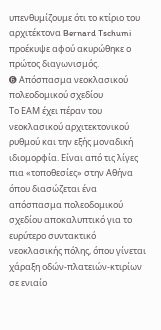υπενθυμίζουμε ότι το κτίριο του αρχιτέκτονα Bernard Tschumi προέκυψε αφού ακυρώθηκε ο πρώτος διαγωνισμός.
➏ Απόσπασμα νεοκλασικού πολεοδομικού σχεδίου
Το ΕΑΜ έχει πέραν του νεοκλασικού αρχιτεκτονικού ρυθμού και την εξής μοναδική ιδιομορφία. Είναι από τις λίγες πια «τοποθεσίες» στην Αθήνα όπου διασώζεται ένα απόσπασμα πολεοδομικού σχεδίου αποκαλυπτικό για το ευρύτερο συντακτικό νεοκλασικής πόλης, όπου γίνεται χάραξη οδών-πλατειών-κτιρίων σε ενιαίο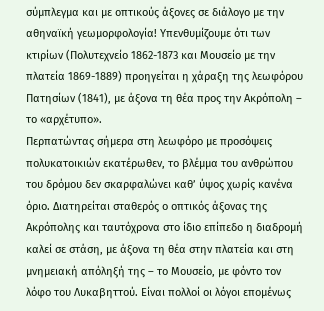σύμπλεγμα και με οπτικούς άξονες σε διάλογο με την αθηναϊκή γεωμορφολογία! Υπενθυμίζουμε ότι των κτιρίων (Πολυτεχνείο 1862-1873 και Μουσείο με την πλατεία 1869-1889) προηγείται η χάραξη της λεωφόρου Πατησίων (1841), με άξονα τη θέα προς την Ακρόπολη – το «αρχέτυπο».
Περπατώντας σήμερα στη λεωφόρο με προσόψεις πολυκατοικιών εκατέρωθεν, το βλέμμα του ανθρώπου του δρόμου δεν σκαρφαλώνει καθ’ ύψος χωρίς κανένα όριο. Διατηρείται σταθερός ο οπτικός άξονας της Ακρόπολης και ταυτόχρονα στο ίδιο επίπεδο η διαδρομή καλεί σε στάση, με άξονα τη θέα στην πλατεία και στη μνημειακή απόληξή της – το Μουσείο, με φόντο τον λόφο του Λυκαβηττού. Είναι πολλοί οι λόγοι επομένως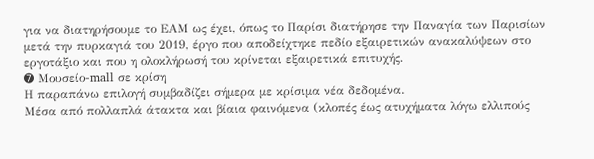για να διατηρήσουμε το ΕΑΜ ως έχει, όπως το Παρίσι διατήρησε την Παναγία των Παρισίων μετά την πυρκαγιά του 2019, έργο που αποδείχτηκε πεδίο εξαιρετικών ανακαλύψεων στο εργοτάξιο και που η ολοκλήρωσή του κρίνεται εξαιρετικά επιτυχής.
➐ Μουσείο-mall σε κρίση
Η παραπάνω επιλογή συμβαδίζει σήμερα με κρίσιμα νέα δεδομένα.
Μέσα από πολλαπλά άτακτα και βίαια φαινόμενα (κλοπές έως ατυχήματα λόγω ελλιπούς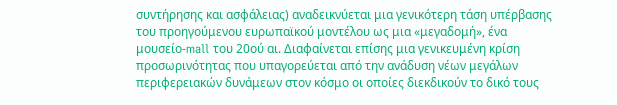συντήρησης και ασφάλειας) αναδεικνύεται μια γενικότερη τάση υπέρβασης του προηγούμενου ευρωπαϊκού μοντέλου ως μια «μεγαδομή», ένα μουσείο-mall του 20ού αι. Διαφαίνεται επίσης μια γενικευμένη κρίση προσωρινότητας που υπαγορεύεται από την ανάδυση νέων μεγάλων περιφερειακών δυνάμεων στον κόσμο οι οποίες διεκδικούν το δικό τους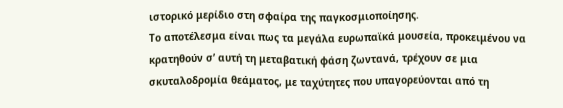ιστορικό μερίδιο στη σφαίρα της παγκοσμιοποίησης.
Το αποτέλεσμα είναι πως τα μεγάλα ευρωπαϊκά μουσεία, προκειμένου να κρατηθούν σ’ αυτή τη μεταβατική φάση ζωντανά, τρέχουν σε μια σκυταλοδρομία θεάματος, με ταχύτητες που υπαγορεύονται από τη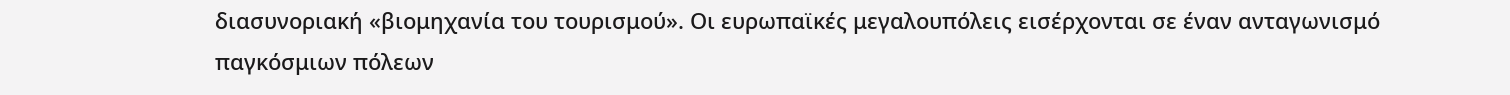διασυνοριακή «βιομηχανία του τουρισμού». Οι ευρωπαϊκές μεγαλουπόλεις εισέρχονται σε έναν ανταγωνισμό παγκόσμιων πόλεων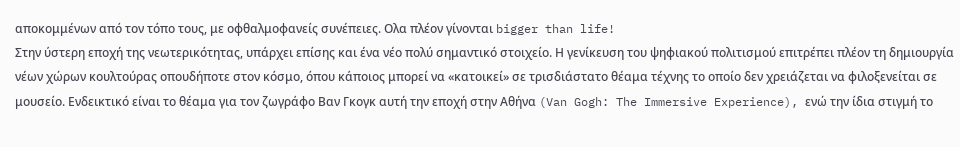αποκομμένων από τον τόπο τους, με οφθαλμοφανείς συνέπειες. Ολα πλέον γίνονται bigger than life!
Στην ύστερη εποχή της νεωτερικότητας, υπάρχει επίσης και ένα νέο πολύ σημαντικό στοιχείο. Η γενίκευση του ψηφιακού πολιτισμού επιτρέπει πλέον τη δημιουργία νέων χώρων κουλτούρας οπουδήποτε στον κόσμο, όπου κάποιος μπορεί να «κατοικεί» σε τρισδιάστατο θέαμα τέχνης το οποίο δεν χρειάζεται να φιλοξενείται σε μουσείο. Ενδεικτικό είναι το θέαμα για τον ζωγράφο Βαν Γκογκ αυτή την εποχή στην Αθήνα (Van Gogh: The Immersive Experience), ενώ την ίδια στιγμή το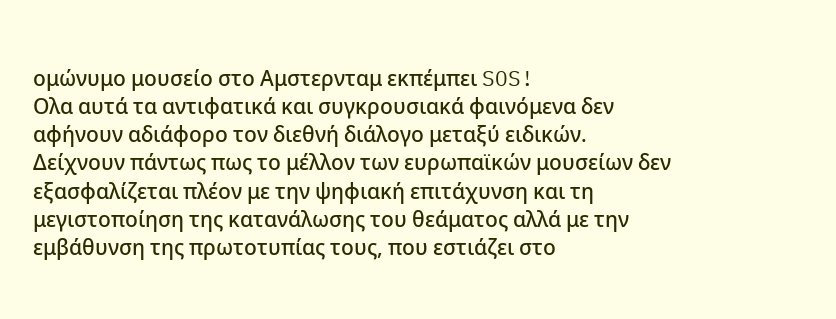ομώνυμο μουσείο στο Αμστερνταμ εκπέμπει SOS!
Ολα αυτά τα αντιφατικά και συγκρουσιακά φαινόμενα δεν αφήνουν αδιάφορο τον διεθνή διάλογο μεταξύ ειδικών.
Δείχνουν πάντως πως το μέλλον των ευρωπαϊκών μουσείων δεν εξασφαλίζεται πλέον με την ψηφιακή επιτάχυνση και τη μεγιστοποίηση της κατανάλωσης του θεάματος αλλά με την εμβάθυνση της πρωτοτυπίας τους, που εστιάζει στο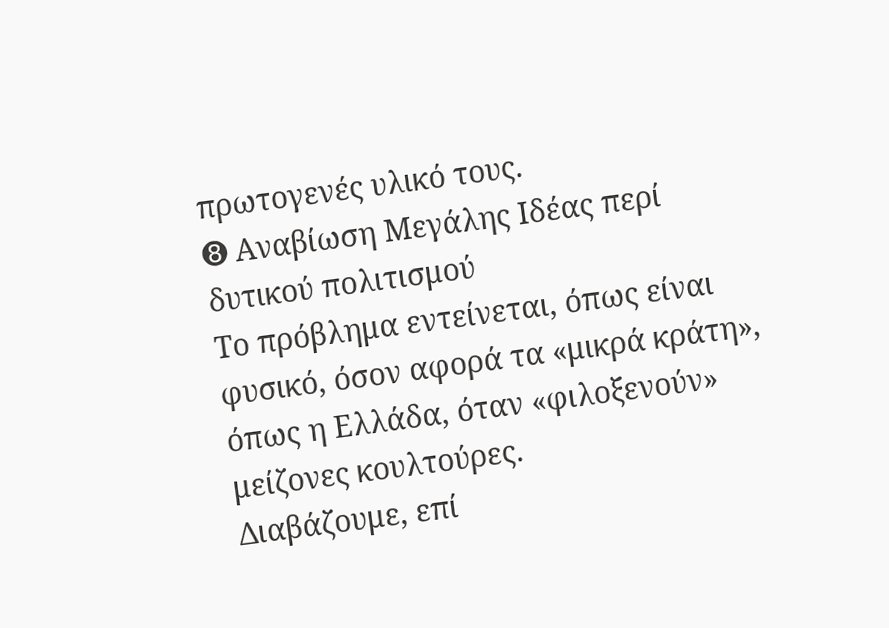πρωτογενές υλικό τους.
➑ Αναβίωση Μεγάλης Ιδέας περί δυτικού πολιτισμού
Το πρόβλημα εντείνεται, όπως είναι φυσικό, όσον αφορά τα «μικρά κράτη», όπως η Ελλάδα, όταν «φιλοξενούν» μείζονες κουλτούρες.
Διαβάζουμε, επί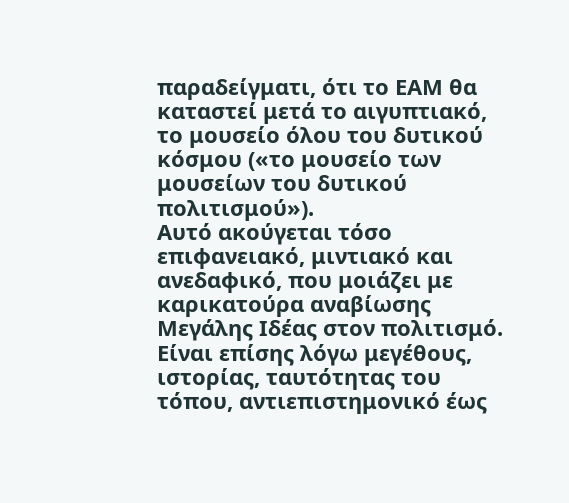παραδείγματι, ότι το ΕΑΜ θα καταστεί μετά το αιγυπτιακό, το μουσείο όλου του δυτικού κόσμου («το μουσείο των μουσείων του δυτικού πολιτισμού»).
Αυτό ακούγεται τόσο επιφανειακό, μιντιακό και ανεδαφικό, που μοιάζει με καρικατούρα αναβίωσης Μεγάλης Ιδέας στον πολιτισμό. Είναι επίσης λόγω μεγέθους, ιστορίας, ταυτότητας του τόπου, αντιεπιστημονικό έως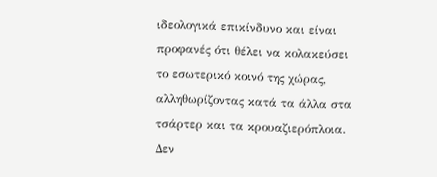ιδεολογικά επικίνδυνο και είναι προφανές ότι θέλει να κολακεύσει το εσωτερικό κοινό της χώρας, αλληθωρίζοντας κατά τα άλλα στα τσάρτερ και τα κρουαζιερόπλοια.
Δεν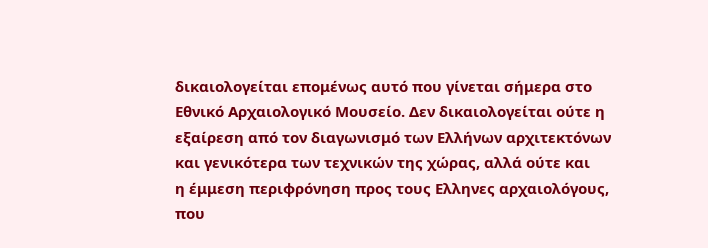δικαιολογείται επομένως αυτό που γίνεται σήμερα στο Εθνικό Αρχαιολογικό Μουσείο. Δεν δικαιολογείται ούτε η εξαίρεση από τον διαγωνισμό των Ελλήνων αρχιτεκτόνων και γενικότερα των τεχνικών της χώρας, αλλά ούτε και
η έμμεση περιφρόνηση προς τους Ελληνες αρχαιολόγους, που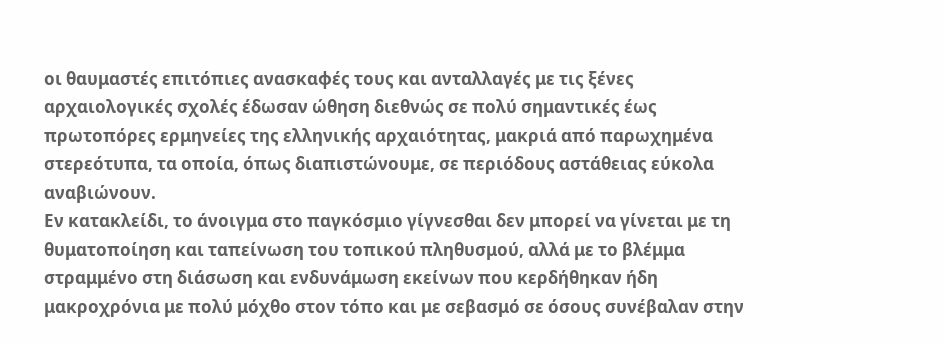οι θαυμαστές επιτόπιες ανασκαφές τους και ανταλλαγές με τις ξένες αρχαιολογικές σχολές έδωσαν ώθηση διεθνώς σε πολύ σημαντικές έως πρωτοπόρες ερμηνείες της ελληνικής αρχαιότητας, μακριά από παρωχημένα στερεότυπα, τα οποία, όπως διαπιστώνουμε, σε περιόδους αστάθειας εύκολα αναβιώνουν.
Εν κατακλείδι, το άνοιγμα στο παγκόσμιο γίγνεσθαι δεν μπορεί να γίνεται με τη θυματοποίηση και ταπείνωση του τοπικού πληθυσμού, αλλά με το βλέμμα στραμμένο στη διάσωση και ενδυνάμωση εκείνων που κερδήθηκαν ήδη μακροχρόνια με πολύ μόχθο στον τόπο και με σεβασμό σε όσους συνέβαλαν στην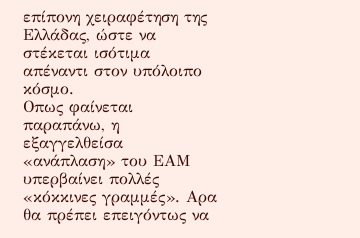επίπονη χειραφέτηση της Ελλάδας, ώστε να στέκεται ισότιμα απέναντι στον υπόλοιπο κόσμο.
Οπως φαίνεται παραπάνω, η εξαγγελθείσα «ανάπλαση» του ΕΑΜ υπερβαίνει πολλές «κόκκινες γραμμές». Αρα θα πρέπει επειγόντως να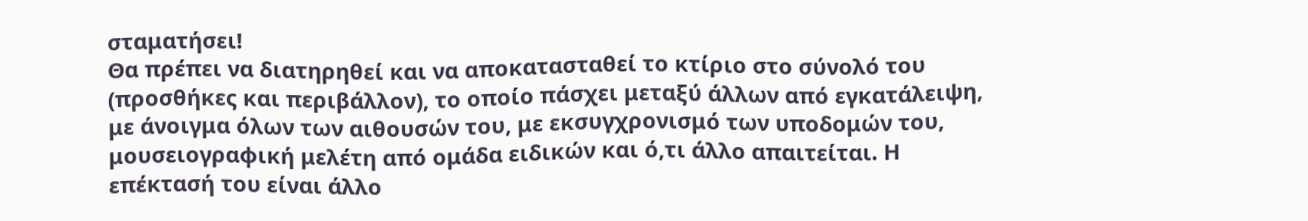σταματήσει!
Θα πρέπει να διατηρηθεί και να αποκατασταθεί το κτίριο στο σύνολό του (προσθήκες και περιβάλλον), το οποίο πάσχει μεταξύ άλλων από εγκατάλειψη, με άνοιγμα όλων των αιθουσών του, με εκσυγχρονισμό των υποδομών του, μουσειογραφική μελέτη από ομάδα ειδικών και ό,τι άλλο απαιτείται. Η επέκτασή του είναι άλλο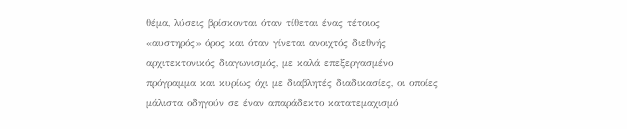θέμα, λύσεις βρίσκονται όταν τίθεται ένας τέτοιος «αυστηρός» όρος και όταν γίνεται ανοιχτός διεθνής αρχιτεκτονικός διαγωνισμός, με καλά επεξεργασμένο πρόγραμμα και κυρίως όχι με διαβλητές διαδικασίες, οι οποίες μάλιστα οδηγούν σε έναν απαράδεκτο κατατεμαχισμό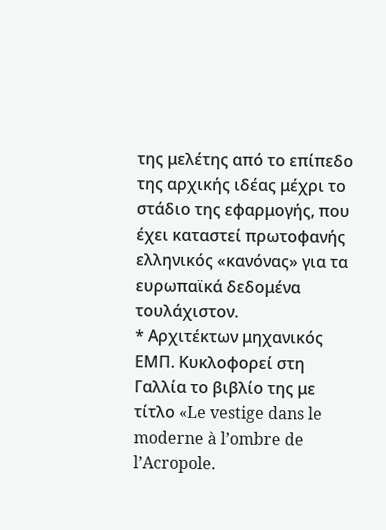της μελέτης από το επίπεδο της αρχικής ιδέας μέχρι το στάδιο της εφαρμογής, που έχει καταστεί πρωτοφανής ελληνικός «κανόνας» για τα ευρωπαϊκά δεδομένα τουλάχιστον.
* Αρχιτέκτων μηχανικός ΕΜΠ. Kυκλοφορεί στη Γαλλία το βιβλίο της με τίτλο «Le vestige dans le moderne à l’ombre de l’Acropole.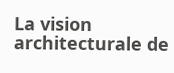La vision architecturale de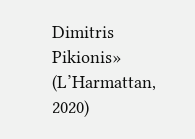Dimitris Pikionis» (L’Harmattan, 2020)